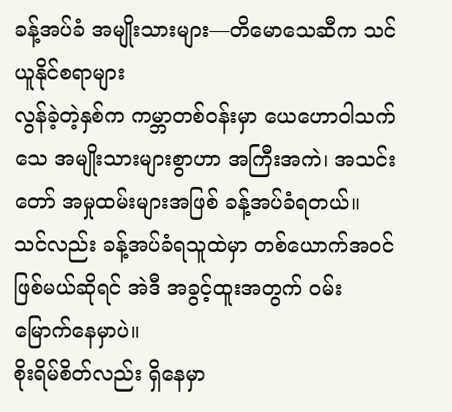ခန့်အပ်ခံ အမျိုးသားများ—တိမောသေဆီက သင်ယူနိုင်စရာများ
လွန်ခဲ့တဲ့နှစ်က ကမ္ဘာတစ်ဝန်းမှာ ယေဟောဝါသက်သေ အမျိုးသားများစွာဟာ အကြီးအကဲ၊ အသင်းတော် အမှုထမ်းများအဖြစ် ခန့်အပ်ခံရတယ်။ သင်လည်း ခန့်အပ်ခံရသူထဲမှာ တစ်ယောက်အဝင် ဖြစ်မယ်ဆိုရင် အဲဒီ အခွင့်ထူးအတွက် ဝမ်းမြောက်နေမှာပဲ။
စိုးရိမ်စိတ်လည်း ရှိနေမှာ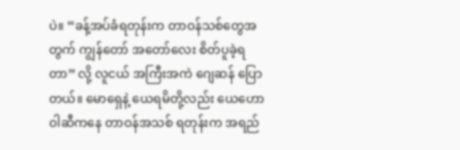ပဲ။ “ခန့်အပ်ခံရတုန်းက တာဝန်သစ်တွေအတွက် ကျွန်တော် အတော်လေး စိတ်ပူခဲ့ရတာ” လို့ လူငယ် အကြီးအကဲ ဂျေဆန် ပြောတယ်။ မောရှေနဲ့ ယေရမိတို့လည်း ယေဟောဝါဆီကနေ တာဝန်အသစ် ရတုန်းက အရည်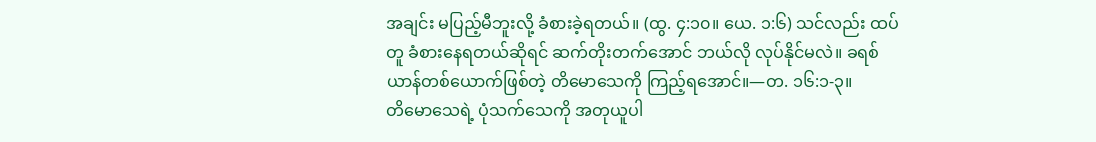အချင်း မပြည့်မီဘူးလို့ ခံစားခဲ့ရတယ်။ (ထွ. ၄:၁၀။ ယေ. ၁:၆) သင်လည်း ထပ်တူ ခံစားနေရတယ်ဆိုရင် ဆက်တိုးတက်အောင် ဘယ်လို လုပ်နိုင်မလဲ။ ခရစ်ယာန်တစ်ယောက်ဖြစ်တဲ့ တိမောသေကို ကြည့်ရအောင်။—တ. ၁၆:၁-၃။
တိမောသေရဲ့ ပုံသက်သေကို အတုယူပါ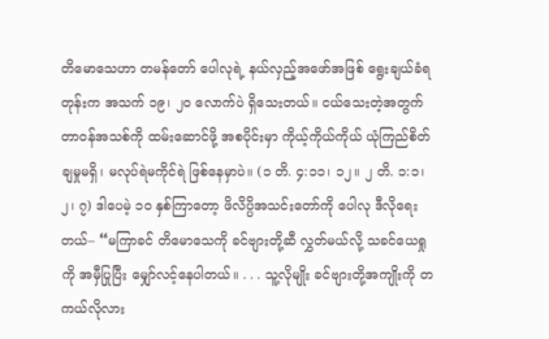တိမောသေဟာ တမန်တော် ပေါလုရဲ့ နယ်လှည့်အဖော်အဖြစ် ရွေးချယ်ခံရတုန်းက အသက် ၁၉၊ ၂၀ လောက်ပဲ ရှိသေးတယ်။ ငယ်သေးတဲ့အတွက် တာဝန်အသစ်ကို ထမ်းဆောင်ဖို့ အစပိုင်းမှာ ကိုယ့်ကိုယ်ကိုယ် ယုံကြည်စိတ်ချမှုမရှိ၊ မလုပ်ရဲမကိုင်ရဲ ဖြစ်နေမှာပဲ။ (၁ တိ. ၄:၁၁၊ ၁၂။ ၂ တိ. ၁:၁၊ ၂၊ ၇) ဒါပေမဲ့ ၁၀ နှစ်ကြာတော့ ဖိလိပ္ပိအသင်းတော်ကို ပေါလု ဒီလိုရေးတယ်– “မကြာခင် တိမောသေကို ခင်ဗျားတို့ဆီ လွှတ်မယ်လို့ သခင်ယေရှုကို အမှီပြုပြီး မျှော်လင့်နေပါတယ်။ . . . သူ့လိုမျိုး ခင်ဗျားတို့အကျိုးကို တကယ်လိုလား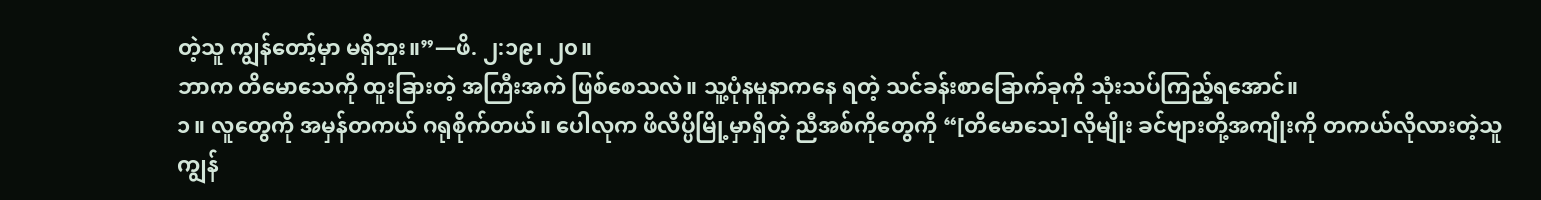တဲ့သူ ကျွန်တော့်မှာ မရှိဘူး။”—ဖိ. ၂:၁၉၊ ၂၀။
ဘာက တိမောသေကို ထူးခြားတဲ့ အကြီးအကဲ ဖြစ်စေသလဲ။ သူ့ပုံနမူနာကနေ ရတဲ့ သင်ခန်းစာခြောက်ခုကို သုံးသပ်ကြည့်ရအောင်။
၁။ လူတွေကို အမှန်တကယ် ဂရုစိုက်တယ်။ ပေါလုက ဖိလိပ္ပိမြို့မှာရှိတဲ့ ညီအစ်ကိုတွေကို “[တိမောသေ] လိုမျိုး ခင်ဗျားတို့အကျိုးကို တကယ်လိုလားတဲ့သူ ကျွန်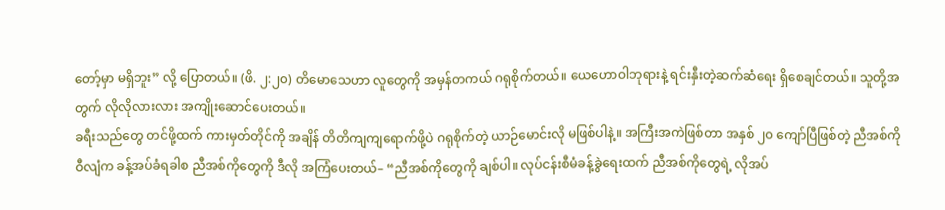တော့်မှာ မရှိဘူး” လို့ ပြောတယ်။ (ဖိ. ၂:၂၀) တိမောသေဟာ လူတွေကို အမှန်တကယ် ဂရုစိုက်တယ်။ ယေဟောဝါဘုရားနဲ့ ရင်းနှီးတဲ့ဆက်ဆံရေး ရှိစေချင်တယ်။ သူတို့အတွက် လိုလိုလားလား အကျိုးဆောင်ပေးတယ်။
ခရီးသည်တွေ တင်ဖို့ထက် ကားမှတ်တိုင်ကို အချိန် တိတိကျကျရောက်ဖို့ပဲ ဂရုစိုက်တဲ့ ယာဉ်မောင်းလို မဖြစ်ပါနဲ့။ အကြီးအကဲဖြစ်တာ အနှစ် ၂၀ ကျော်ပြီဖြစ်တဲ့ ညီအစ်ကိုဝီလျံက ခန့်အပ်ခံရခါစ ညီအစ်ကိုတွေကို ဒီလို အကြံပေးတယ်– “ညီအစ်ကိုတွေကို ချစ်ပါ။ လုပ်ငန်းစီမံခန့်ခွဲရေးထက် ညီအစ်ကိုတွေရဲ့ လိုအပ်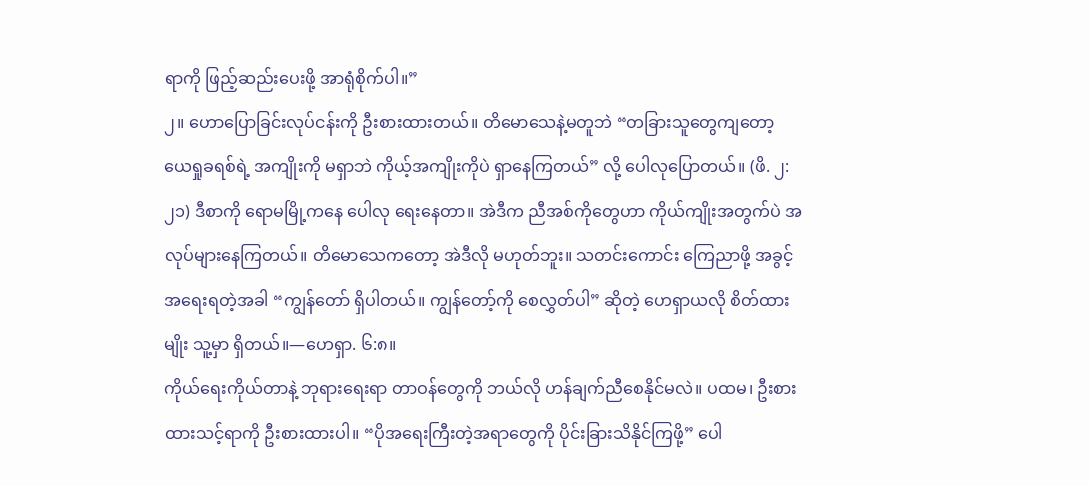ရာကို ဖြည့်ဆည်းပေးဖို့ အာရုံစိုက်ပါ။”
၂။ ဟောပြောခြင်းလုပ်ငန်းကို ဦးစားထားတယ်။ တိမောသေနဲ့မတူဘဲ “တခြားသူတွေကျတော့ ယေရှုခရစ်ရဲ့ အကျိုးကို မရှာဘဲ ကိုယ့်အကျိုးကိုပဲ ရှာနေကြတယ်” လို့ ပေါလုပြောတယ်။ (ဖိ. ၂:၂၁) ဒီစာကို ရောမမြို့ကနေ ပေါလု ရေးနေတာ။ အဲဒီက ညီအစ်ကိုတွေဟာ ကိုယ်ကျိုးအတွက်ပဲ အလုပ်များနေကြတယ်။ တိမောသေကတော့ အဲဒီလို မဟုတ်ဘူး။ သတင်းကောင်း ကြေညာဖို့ အခွင့်အရေးရတဲ့အခါ “ကျွန်တော် ရှိပါတယ်။ ကျွန်တော့်ကို စေလွှတ်ပါ” ဆိုတဲ့ ဟေရှာယလို စိတ်ထားမျိုး သူ့မှာ ရှိတယ်။—ဟေရှာ. ၆:၈။
ကိုယ်ရေးကိုယ်တာနဲ့ ဘုရားရေးရာ တာဝန်တွေကို ဘယ်လို ဟန်ချက်ညီစေနိုင်မလဲ။ ပထမ၊ ဦးစားထားသင့်ရာကို ဦးစားထားပါ။ “ပိုအရေးကြီးတဲ့အရာတွေကို ပိုင်းခြားသိနိုင်ကြဖို့” ပေါ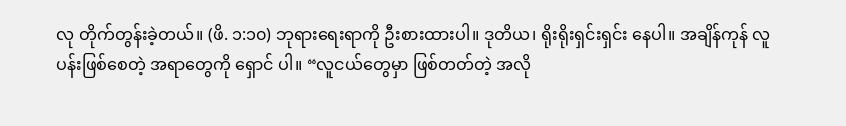လု တိုက်တွန်းခဲ့တယ်။ (ဖိ. ၁:၁၀) ဘုရားရေးရာကို ဦးစားထားပါ။ ဒုတိယ၊ ရိုးရိုးရှင်းရှင်း နေပါ။ အချိန်ကုန် လူပန်းဖြစ်စေတဲ့ အရာတွေကို ရှောင် ပါ။ “လူငယ်တွေမှာ ဖြစ်တတ်တဲ့ အလို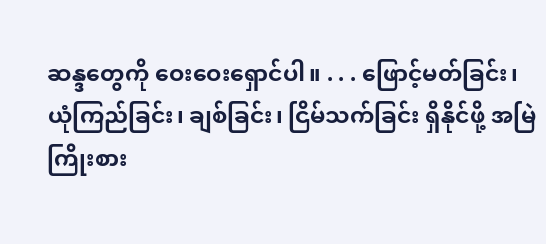ဆန္ဒတွေကို ဝေးဝေးရှောင်ပါ။ . . . ဖြောင့်မတ်ခြင်း၊ ယုံကြည်ခြင်း၊ ချစ်ခြင်း၊ ငြိမ်သက်ခြင်း ရှိနိုင်ဖို့ အမြဲ ကြိုးစား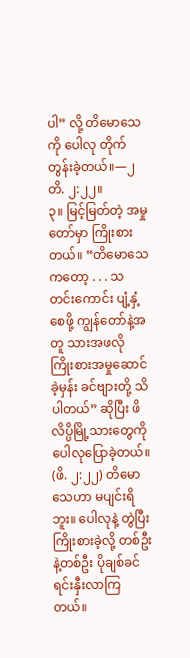ပါ” လို့ တိမောသေကို ပေါလု တိုက်တွန်းခဲ့တယ်။—၂ တိ. ၂:၂၂။
၃။ မြင့်မြတ်တဲ့ အမှုတော်မှာ ကြိုးစားတယ်။ “တိမောသေကတော့ . . . သတင်းကောင်း ပျံ့နှံ့စေဖို့ ကျွန်တော်နဲ့အတူ သားအဖလို ကြိုးစားအမှုဆောင်ခဲ့မှန်း ခင်ဗျားတို့ သိပါတယ်” ဆိုပြီး ဖိလိပ္ပိမြို့သားတွေကို ပေါလုပြောခဲ့တယ်။ (ဖိ. ၂:၂၂) တိမောသေဟာ မပျင်းရိဘူး။ ပေါလုနဲ့ တွဲပြီး ကြိုးစားခဲ့လို့ တစ်ဦးနဲ့တစ်ဦး ပိုချစ်ခင်ရင်းနှီးလာကြတယ်။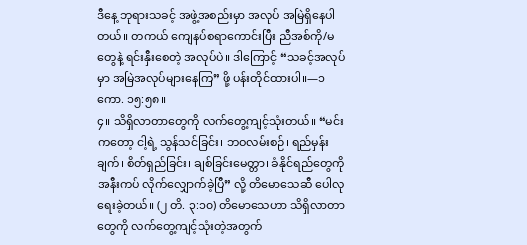ဒီနေ့ ဘုရားသခင့် အဖွဲ့အစည်းမှာ အလုပ် အမြဲရှိနေပါတယ်။ တကယ် ကျေနပ်စရာကောင်းပြီး ညီအစ်ကို/မ တွေနဲ့ ရင်းနှီးစေတဲ့ အလုပ်ပဲ။ ဒါကြောင့် “သခင့်အလုပ်မှာ အမြဲအလုပ်များနေကြ” ဖို့ ပန်းတိုင်ထားပါ။—၁ ကော. ၁၅:၅၈။
၄။ သိရှိလာတာတွေကို လက်တွေ့ကျင့်သုံးတယ်။ “မင်းကတော့ ငါ့ရဲ့ သွန်သင်ခြင်း၊ ဘဝလမ်းစဉ်၊ ရည်မှန်းချက်၊ စိတ်ရှည်ခြင်း၊ ချစ်ခြင်းမေတ္တာ၊ ခံနိုင်ရည်တွေကို အနီးကပ် လိုက်လျှောက်ခဲ့ပြီ” လို့ တိမောသေဆီ ပေါလုရေးခဲ့တယ်။ (၂ တိ. ၃:၁၀) တိမောသေဟာ သိရှိလာတာတွေကို လက်တွေ့ကျင့်သုံးတဲ့အတွက်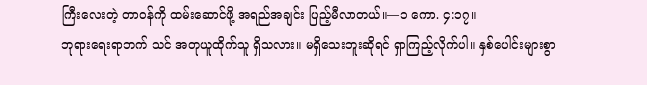ကြီးလေးတဲ့ တာဝန်ကို ထမ်းဆောင်ဖို့ အရည်အချင်း ပြည့်မီလာတယ်။—၁ ကော. ၄:၁၇။
ဘုရားရေးရာဘက် သင် အတုယူထိုက်သူ ရှိသလား။ မရှိသေးဘူးဆိုရင် ရှာကြည့်လိုက်ပါ။ နှစ်ပေါင်းများစွာ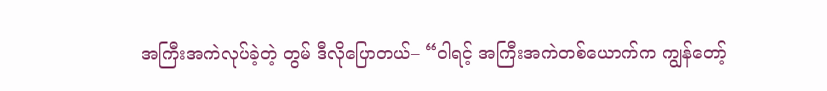အကြီးအကဲလုပ်ခဲ့တဲ့ တွမ် ဒီလိုပြောတယ်– “ဝါရင့် အကြီးအကဲတစ်ယောက်က ကျွန်တော့်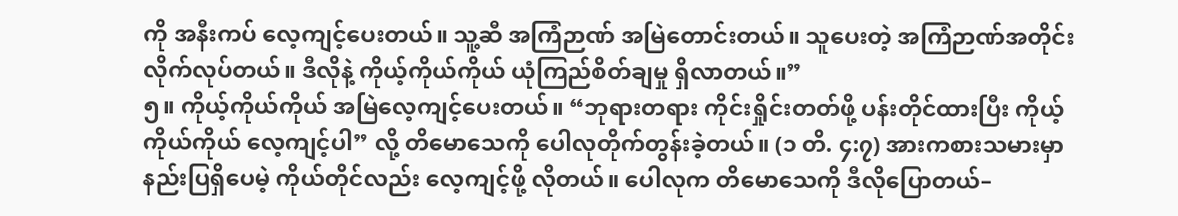ကို အနီးကပ် လေ့ကျင့်ပေးတယ်။ သူ့ဆီ အကြံဉာဏ် အမြဲတောင်းတယ်။ သူပေးတဲ့ အကြံဉာဏ်အတိုင်း လိုက်လုပ်တယ်။ ဒီလိုနဲ့ ကိုယ့်ကိုယ်ကိုယ် ယုံကြည်စိတ်ချမှု ရှိလာတယ်။”
၅။ ကိုယ့်ကိုယ်ကိုယ် အမြဲလေ့ကျင့်ပေးတယ်။ “ဘုရားတရား ကိုင်းရှိုင်းတတ်ဖို့ ပန်းတိုင်ထားပြီး ကိုယ့်ကိုယ်ကိုယ် လေ့ကျင့်ပါ” လို့ တိမောသေကို ပေါလုတိုက်တွန်းခဲ့တယ်။ (၁ တိ. ၄:၇) အားကစားသမားမှာ နည်းပြရှိပေမဲ့ ကိုယ်တိုင်လည်း လေ့ကျင့်ဖို့ လိုတယ်။ ပေါလုက တိမောသေကို ဒီလိုပြောတယ်–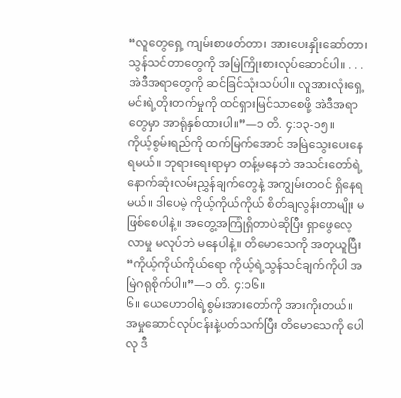“လူတွေရှေ့ ကျမ်းစာဖတ်တာ၊ အားပေးနှိုးဆော်တာ၊ သွန်သင်တာတွေကို အမြဲကြိုးစားလုပ်ဆောင်ပါ။ . . . အဲဒီအရာတွေကို ဆင်ခြင်သုံးသပ်ပါ။ လူအားလုံးရှေ့ မင်းရဲ့တိုးတက်မှုကို ထင်ရှားမြင်သာစေဖို့ အဲဒီအရာတွေမှာ အာရုံနှစ်ထားပါ။”—၁ တိ. ၄:၁၃-၁၅။
ကိုယ့်စွမ်းရည်ကို ထက်မြက်အောင် အမြဲသွေးပေးနေရမယ်။ ဘုရားရေးရာမှာ တန့်မနေဘဲ အသင်းတော်ရဲ့ နောက်ဆုံးလမ်းညွှန်ချက်တွေနဲ့ အကျွမ်းတဝင် ရှိနေရမယ်။ ဒါပေမဲ့ ကိုယ့်ကိုယ်ကိုယ် စိတ်ချလွန်းတာမျိုး မဖြစ်စေပါနဲ့။ အတွေ့အကြုံရှိတာပဲဆိုပြီး ရှာဖွေလေ့လာမှု မလုပ်ဘဲ မနေပါနဲ့။ တိမောသေကို အတုယူပြီး “ကိုယ့်ကိုယ်ကိုယ်ရော ကိုယ့်ရဲ့သွန်သင်ချက်ကိုပါ အမြဲဂရုစိုက်ပါ။”—၁ တိ. ၄:၁၆။
၆။ ယေဟောဝါရဲ့စွမ်းအားတော်ကို အားကိုးတယ်။ အမှုဆောင်လုပ်ငန်းနဲ့ပတ်သက်ပြီး တိမောသေကို ပေါလု ဒီ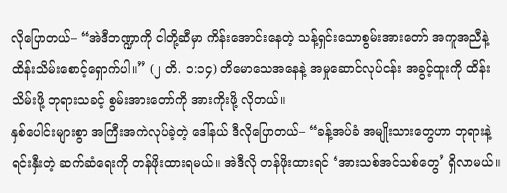လိုပြောတယ်– “အဲဒီဘဏ္ဍာကို ငါတို့ဆီမှာ ကိန်းအောင်းနေတဲ့ သန့်ရှင်းသောစွမ်းအားတော် အကူအညီနဲ့ ထိန်းသိမ်းစောင့်ရှောက်ပါ။” (၂ တိ. ၁:၁၄) တိမောသေအနေနဲ့ အမှုဆောင်လုပ်ငန်း အခွင့်ထူးကို ထိန်းသိမ်းဖို့ ဘုရားသခင့် စွမ်းအားတော်ကို အားကိုးဖို့ လိုတယ်။
နှစ်ပေါင်းများစွာ အကြီးအကဲလုပ်ခဲ့တဲ့ ဒေါ်နယ် ဒီလိုပြောတယ်– “ခန့်အပ်ခံ အမျိုးသားတွေဟာ ဘုရားနဲ့ ရင်းနှီးတဲ့ ဆက်ဆံရေးကို တန်ဖိုးထားရမယ်။ အဲဒီလို တန်ဖိုးထားရင် ‘အားသစ်အင်သစ်တွေ’ ရှိလာမယ်။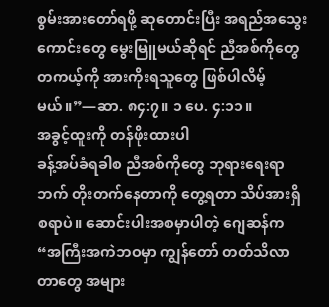စွမ်းအားတော်ရဖို့ ဆုတောင်းပြီး အရည်အသွေးကောင်းတွေ မွေးမြူမယ်ဆိုရင် ညီအစ်ကိုတွေ တကယ့်ကို အားကိုးရသူတွေ ဖြစ်ပါလိမ့်မယ်။”—ဆာ. ၈၄:၇။ ၁ ပေ. ၄:၁၁။
အခွင့်ထူးကို တန်ဖိုးထားပါ
ခန့်အပ်ခံရခါစ ညီအစ်ကိုတွေ ဘုရားရေးရာဘက် တိုးတက်နေတာကို တွေ့ရတာ သိပ်အားရှိစရာပဲ။ ဆောင်းပါးအစမှာပါတဲ့ ဂျေဆန်က “အကြီးအကဲဘဝမှာ ကျွန်တော် တတ်သိလာတာတွေ အများ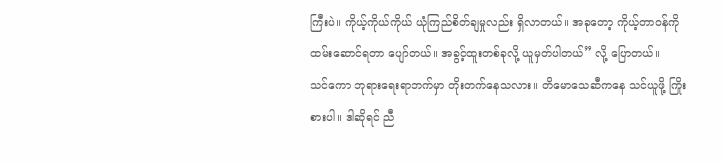ကြီးပဲ။ ကိုယ့်ကိုယ်ကိုယ် ယုံကြည်စိတ်ချမှုလည်း ရှိလာတယ်။ အခုတော့ ကိုယ့်တာဝန်ကို ထမ်းဆောင်ရတာ ပျော်တယ်။ အခွင့်ထူးတစ်ခုလို့ ယူမှတ်ပါတယ်” လို့ ပြောတယ်။
သင်ကော ဘုရားရေးရာဘက်မှာ တိုးတက်နေသလား။ တိမောသေဆီကနေ သင်ယူဖို့ ကြိုးစားပါ။ ဒါဆိုရင် ညီ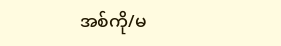အစ်ကို/မ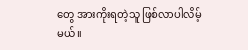တွေ အားကိုးရတဲ့သူ ဖြစ်လာပါလိမ့်မယ်။